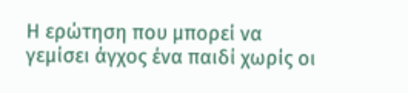Η ερώτηση που μπορεί να γεμίσει άγχος ένα παιδί χωρίς οι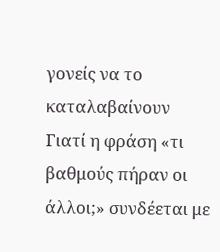γονείς να το καταλαβαίνουν
Γιατί η φράση «τι βαθμούς πήραν οι άλλοι;» συνδέεται με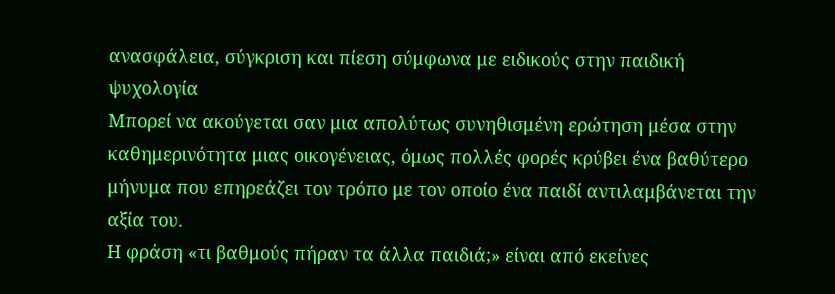ανασφάλεια, σύγκριση και πίεση σύμφωνα με ειδικούς στην παιδική ψυχολογία
Μπορεί να ακούγεται σαν μια απολύτως συνηθισμένη ερώτηση μέσα στην καθημερινότητα μιας οικογένειας, όμως πολλές φορές κρύβει ένα βαθύτερο μήνυμα που επηρεάζει τον τρόπο με τον οποίο ένα παιδί αντιλαμβάνεται την αξία του.
Η φράση «τι βαθμούς πήραν τα άλλα παιδιά;» είναι από εκείνες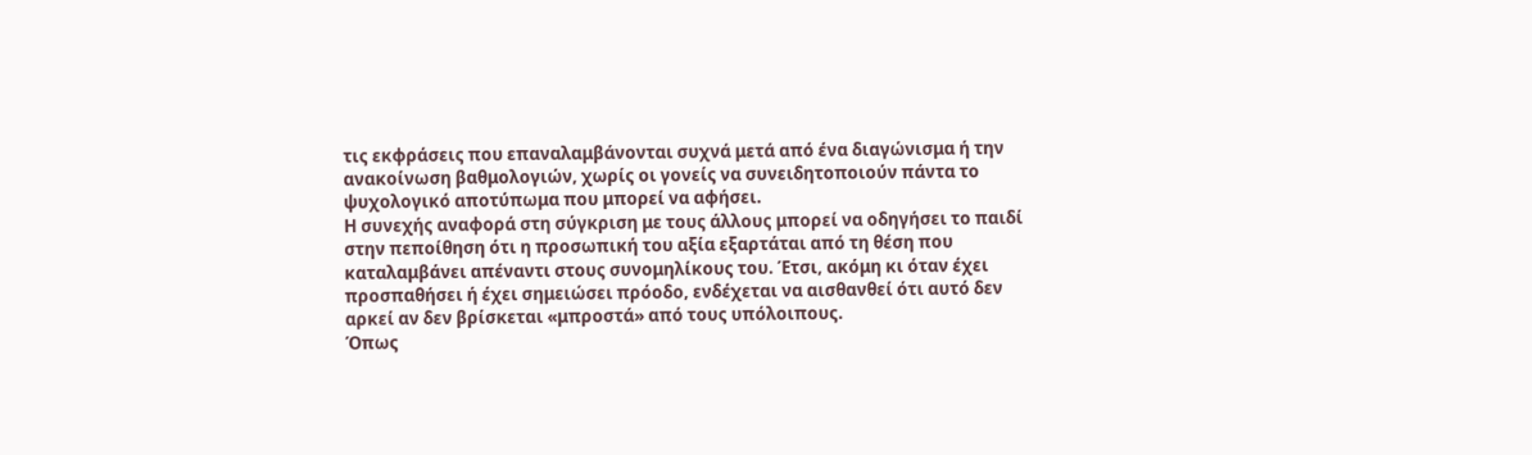τις εκφράσεις που επαναλαμβάνονται συχνά μετά από ένα διαγώνισμα ή την ανακοίνωση βαθμολογιών, χωρίς οι γονείς να συνειδητοποιούν πάντα το ψυχολογικό αποτύπωμα που μπορεί να αφήσει.
H συνεχής αναφορά στη σύγκριση με τους άλλους μπορεί να οδηγήσει το παιδί στην πεποίθηση ότι η προσωπική του αξία εξαρτάται από τη θέση που καταλαμβάνει απέναντι στους συνομηλίκους του. Έτσι, ακόμη κι όταν έχει προσπαθήσει ή έχει σημειώσει πρόοδο, ενδέχεται να αισθανθεί ότι αυτό δεν αρκεί αν δεν βρίσκεται «μπροστά» από τους υπόλοιπους.
Όπως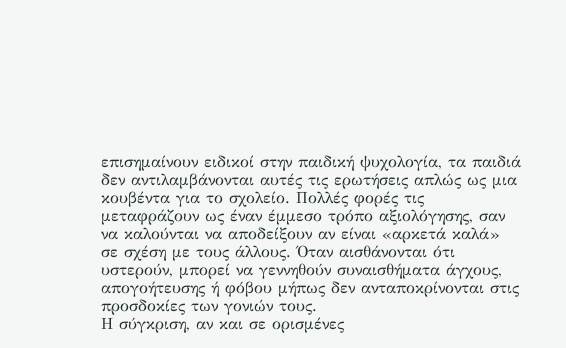επισημαίνουν ειδικοί στην παιδική ψυχολογία, τα παιδιά δεν αντιλαμβάνονται αυτές τις ερωτήσεις απλώς ως μια κουβέντα για το σχολείο. Πολλές φορές τις μεταφράζουν ως έναν έμμεσο τρόπο αξιολόγησης, σαν να καλούνται να αποδείξουν αν είναι «αρκετά καλά» σε σχέση με τους άλλους. Όταν αισθάνονται ότι υστερούν, μπορεί να γεννηθούν συναισθήματα άγχους, απογοήτευσης ή φόβου μήπως δεν ανταποκρίνονται στις προσδοκίες των γονιών τους.
Η σύγκριση, αν και σε ορισμένες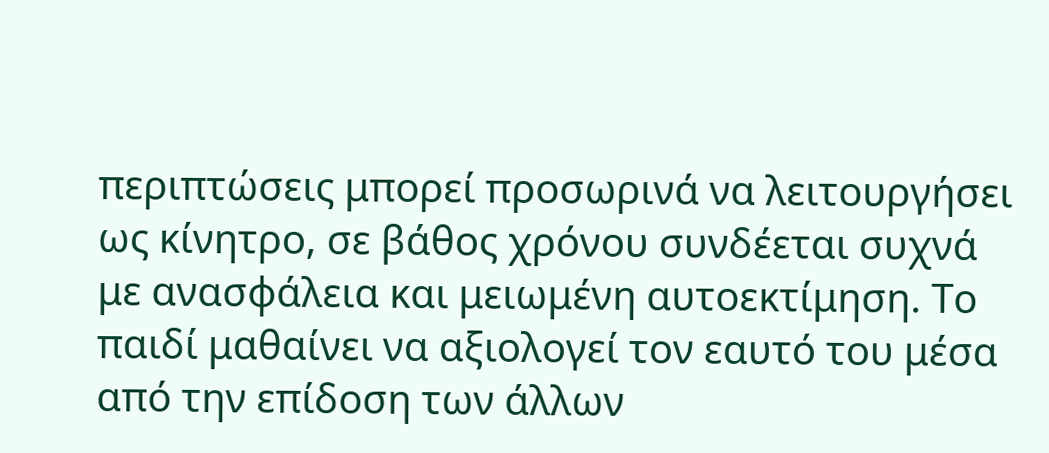περιπτώσεις μπορεί προσωρινά να λειτουργήσει ως κίνητρο, σε βάθος χρόνου συνδέεται συχνά με ανασφάλεια και μειωμένη αυτοεκτίμηση. Το παιδί μαθαίνει να αξιολογεί τον εαυτό του μέσα από την επίδοση των άλλων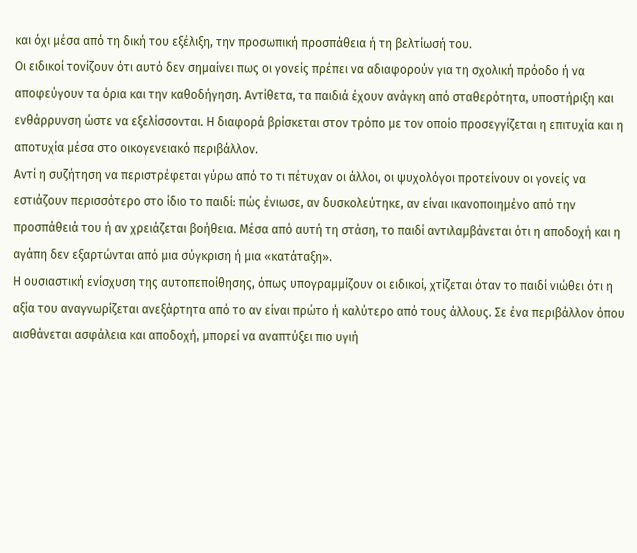και όχι μέσα από τη δική του εξέλιξη, την προσωπική προσπάθεια ή τη βελτίωσή του.
Οι ειδικοί τονίζουν ότι αυτό δεν σημαίνει πως οι γονείς πρέπει να αδιαφορούν για τη σχολική πρόοδο ή να αποφεύγουν τα όρια και την καθοδήγηση. Αντίθετα, τα παιδιά έχουν ανάγκη από σταθερότητα, υποστήριξη και ενθάρρυνση ώστε να εξελίσσονται. Η διαφορά βρίσκεται στον τρόπο με τον οποίο προσεγγίζεται η επιτυχία και η αποτυχία μέσα στο οικογενειακό περιβάλλον.
Αντί η συζήτηση να περιστρέφεται γύρω από το τι πέτυχαν οι άλλοι, οι ψυχολόγοι προτείνουν οι γονείς να εστιάζουν περισσότερο στο ίδιο το παιδί: πώς ένιωσε, αν δυσκολεύτηκε, αν είναι ικανοποιημένο από την προσπάθειά του ή αν χρειάζεται βοήθεια. Μέσα από αυτή τη στάση, το παιδί αντιλαμβάνεται ότι η αποδοχή και η αγάπη δεν εξαρτώνται από μια σύγκριση ή μια «κατάταξη».
Η ουσιαστική ενίσχυση της αυτοπεποίθησης, όπως υπογραμμίζουν οι ειδικοί, χτίζεται όταν το παιδί νιώθει ότι η αξία του αναγνωρίζεται ανεξάρτητα από το αν είναι πρώτο ή καλύτερο από τους άλλους. Σε ένα περιβάλλον όπου αισθάνεται ασφάλεια και αποδοχή, μπορεί να αναπτύξει πιο υγιή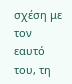σχέση με τον εαυτό του, τη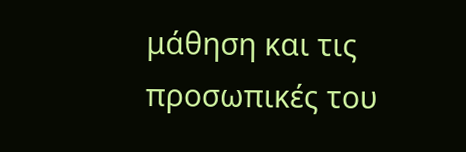μάθηση και τις προσωπικές του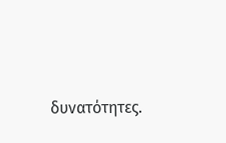δυνατότητες.